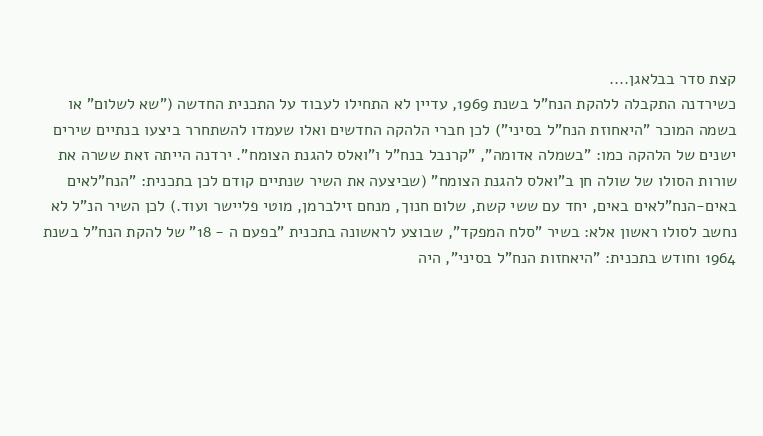קצת סדר בבלאגן....
כשירדנה התקבלה ללהקת הנח"ל בשנת 1969, עדיין לא התחילו לעבוד על התכנית החדשה ("שא לשלום" או בשמה המוכר "היאחוזת הנח"ל בסיני") לכן חברי הלהקה החדשים ואלו שעמדו להשתחרר ביצעו בנתיים שירים ישנים של הלהקה כמו: "בשמלה אדומה", "קרנבל בנח"ל ו"ואלס להגנת הצומח". ירדנה הייתה זאת ששרה את שורות הסולו של שולה חן ב"ואלס להגנת הצומח" (שביצעה את השיר שנתיים קודם לכן בתכנית: "הנח"לאים באים-הנח"לאים באים, יחד עם ששי קשת, שלום חנוך, מנחם זילברמן, מוטי פליישר ועוד.) לכן השיר הנ"ל לא נחשב לסולו ראשון אלא: בשיר "סלח המפקד", שבוצע לראשונה בתכנית "בפעם ה - 18" של להקת הנח"ל בשנת 1964 וחודש בתכנית: "היאחזות הנח"ל בסיני", היה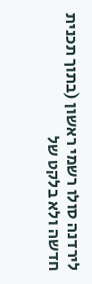לירדנה סולו רשמי ראשון (בתוך תכנית חדשה ולא בלקט של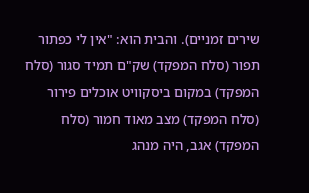שירים זמניים). והבית הוא: "אין לי כפתור תפור (סלח המפקד) שק"ם תמיד סגור (סלח המפקד) במקום ביסקוויט אוכלים פירור (סלח המפקד) מצב מאוד חמור (סלח המפקד) אגב, היה מנהג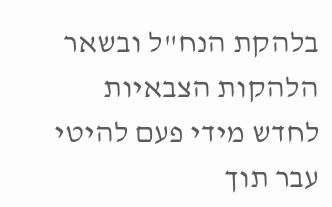בלהקת הנח"ל ובשאר הלהקות הצבאיות לחדש מידי פעם להיטי עבר תוך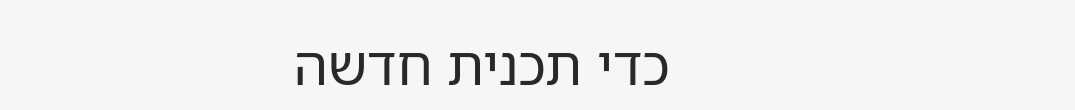כדי תכנית חדשה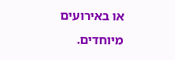או באירועים מיוחדים.